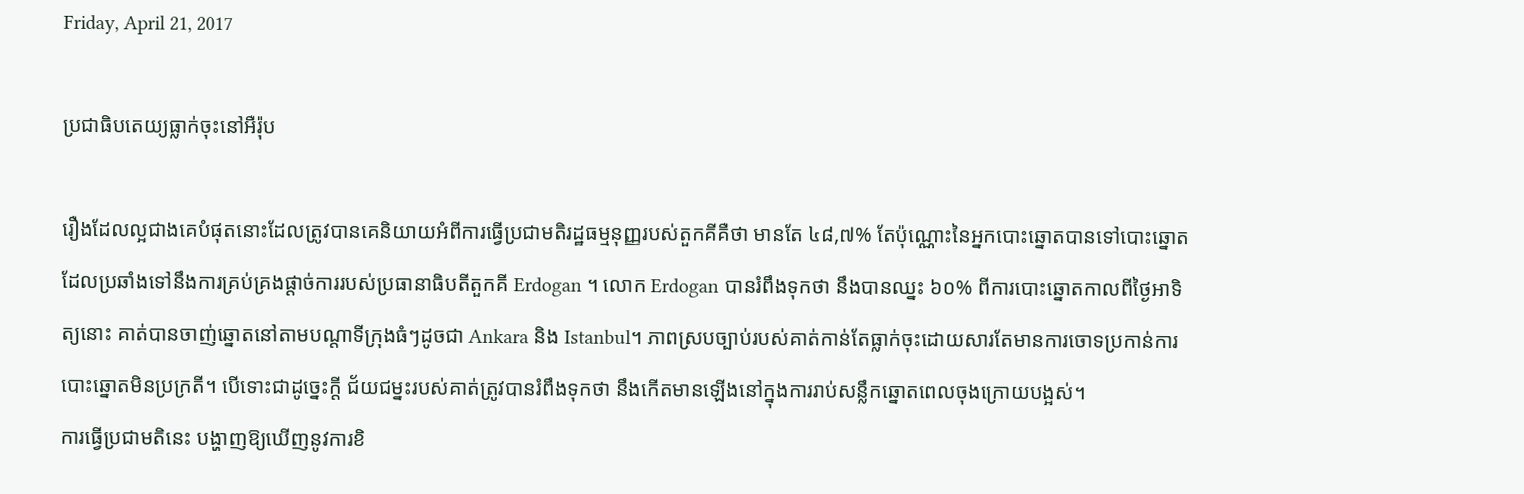Friday, April 21, 2017

ប្រជាធិបតេយ្យធ្លាក់ចុះនៅអឺរ៉ុប

រឿងដែលល្អជាងគេបំផុតនោះដែលត្រូវបានគេនិយាយអំពីការធ្វើប្រជាមតិរដ្ឋធម្មនុញ្ញរបស់តួកគីគឺថា មានតែ ៤៨,៧% តែប៉ុណ្ណោះនៃអ្នកបោះឆ្នោតបានទៅបោះឆ្នោត ដែលប្រឆាំងទៅនឹងការគ្រប់គ្រងផ្តាច់ការរបស់ប្រធានាធិបតីតួកគី Erdogan ។ លោក Erdogan បានរំពឹងទុកថា នឹងបានឈ្នះ ៦០% ពីការបោះឆ្នោតកាលពីថ្ងៃអាទិត្យនោះ គាត់បានចាញ់ឆ្នោតនៅតាមបណ្តាទីក្រុងធំៗដូចជា Ankara និង Istanbul។ ភាពស្របច្បាប់របស់គាត់កាន់តែធ្លាក់ចុះដោយសារតែមានការចោទប្រកាន់ការបោះឆ្នោតមិនប្រក្រតី។ បើទោះជាដូច្នេះក្តី ជ័យជម្នះរបស់គាត់ត្រូវបានរំពឹងទុកថា នឹងកើតមានឡើងនៅក្នុងការរាប់សន្លឹកឆ្នោតពេលចុងក្រោយបង្អស់។
ការធ្វើប្រជាមតិនេះ បង្ហាញឱ្យឃើញនូវការខិ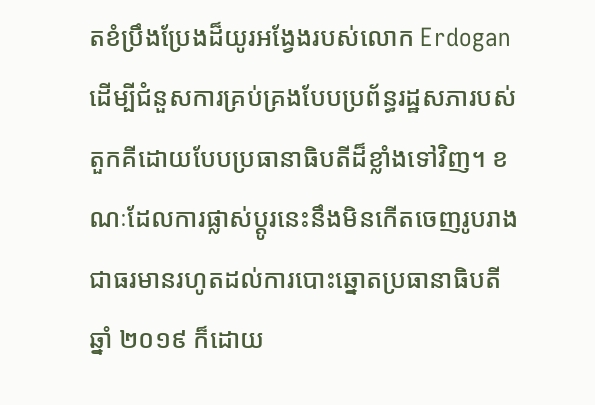តខំប្រឹងប្រែងដ៏យូរអង្វែងរបស់លោក Erdogan ដើម្បីជំនួសការគ្រប់គ្រងបែបប្រព័ន្ធរដ្ឋសភារបស់តួកគីដោយបែបប្រធានាធិបតីដ៏ខ្លាំងទៅវិញ។ ខណៈដែលការផ្លាស់ប្តូរនេះនឹងមិនកើតចេញរូបរាងជាធរមានរហូតដល់ការបោះឆ្នោតប្រធានាធិបតីឆ្នាំ ២០១៩ ក៏ដោយ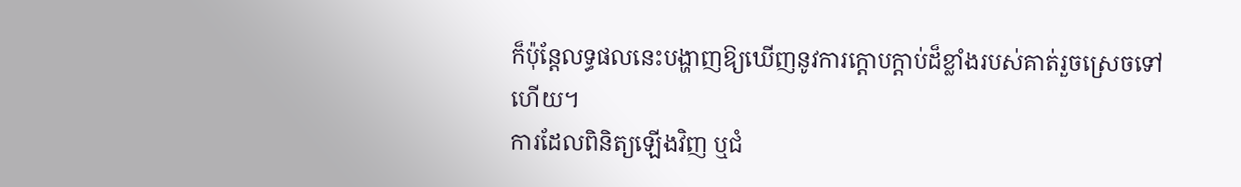ក៏ប៉ុន្តែលទ្ធផលនេះបង្ហាញឱ្យឃើញនូវការក្តោបក្តាប់ដ៏ខ្លាំងរបស់គាត់រួចស្រេចទៅហើយ។
ការដែលពិនិត្យឡើងវិញ ឬជំ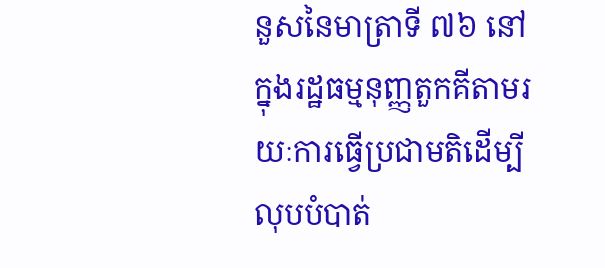នួសនៃមាត្រាទី ៧៦ នៅក្នុងរដ្ឋធម្មនុញ្ញតួកគីតាមរយៈការធ្វើប្រជាមតិដើម្បីលុបបំបាត់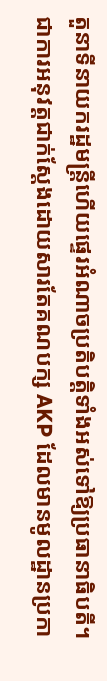តួនាទីនាយករដ្ឋមន្រ្តីហើយផ្ទេរអំណាចប្រតិបត្តិទាំងអស់ទៅឱ្យប្រធានាធិបតី។
ជាការអនុវត្តជាក់ស្តែងដោយសារតែគណបក្ស AKP ដែលមានមូលដ្ឋានប្រកា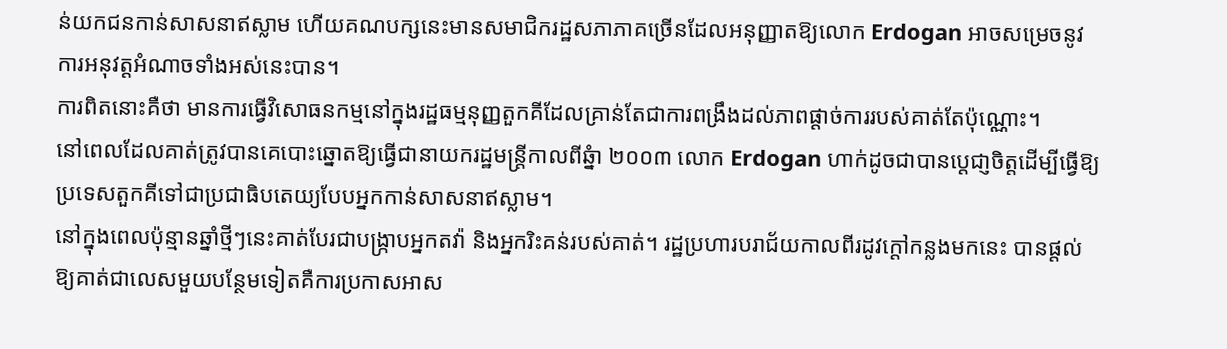ន់យកជនកាន់សាសនាឥស្លាម ហើយគណបក្សនេះមានសមាជិករដ្ឋសភាភាគច្រើនដែលអនុញ្ញាតឱ្យលោក Erdogan អាចសម្រេចនូវការអនុវត្តអំណាចទាំងអស់នេះបាន។
ការពិតនោះគឺថា មានការធ្វើវិសោធនកម្មនៅក្នុងរដ្ឋធម្មនុញ្ញតួកគីដែលគ្រាន់តែជាការពង្រឹងដល់ភាពផ្តាច់ការរបស់គាត់តែប៉ុណ្ណោះ។
នៅពេលដែលគាត់ត្រូវបានគេបោះឆ្នោតឱ្យធ្វើជានាយករដ្ឋមន្រ្តីកាលពីឆ្នំា ២០០៣ លោក Erdogan ហាក់ដូចជាបានប្តេជា្ញចិត្តដើម្បីធ្វើឱ្យប្រទេសតួកគីទៅជាប្រជាធិបតេយ្យបែបអ្នកកាន់សាសនាឥស្លាម។
នៅក្នុងពេលប៉ុន្មានឆ្នាំថ្មីៗនេះគាត់បែរជាបង្រ្កាបអ្នកតវ៉ា និងអ្នករិះគន់របស់គាត់។ រដ្ឋប្រហារបរាជ័យកាលពីរដូវក្តៅកន្លងមកនេះ បានផ្តល់ឱ្យគាត់ជាលេសមួយបន្ថែមទៀតគឺការប្រកាសអាស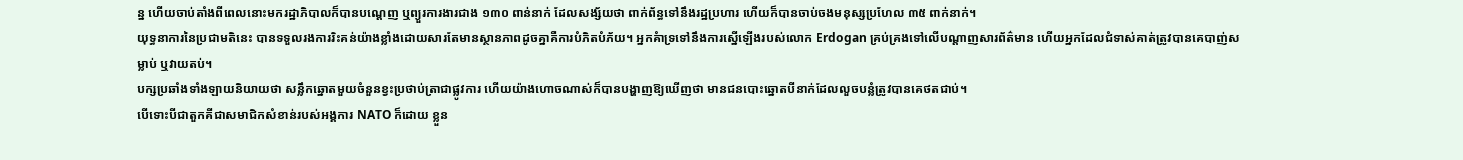ន្ន ហើយចាប់តាំងពីពេលនោះមករដ្ឋាភិបាលក៏បានបណ្តេញ ឬព្យួរការងារជាង ១៣០ ពាន់នាក់ ដែលសង្ស័យថា ពាក់ព័ន្ធទៅនឹងរដ្ឋប្រហារ ហើយក៏បានចាប់ចងមនុស្សប្រហែល ៣៥ ពាក់នាក់។
យុទ្ធនាការនៃប្រជាមតិនេះ បានទទួលរងការរិះគន់យ៉ាងខ្លាំងដោយសារតែមានស្ថានភាពដូចគ្នាគឺការបំភិតបំភ័យ។ អ្នកគំាទ្រទៅនឹងការស្នើឡើងរបស់លោក Erdogan គ្រប់គ្រងទៅលើបណ្តាញសារព័ត៌មាន ហើយអ្នកដែលជំទាស់គាត់ត្រូវបានគេបាញ់សម្លាប់ ឬវាយតប់។
បក្សប្រឆាំងទាំងឡាយនិយាយថា សន្លឹកឆ្នោតមួយចំនួនខ្វះប្រថាប់ត្រាជាផ្លូវការ ហើយយ៉ាងហោចណាស់ក៏បានបង្ហាញឱ្យឃើញថា មានជនបោះឆ្នោតបីនាក់ដែលលួចបន្លំត្រូវបានគេថតជាប់។
បើទោះបីជាតួកគីជាសមាជិកសំខាន់របស់អង្គការ NATO ក៏ដោយ ខ្លួន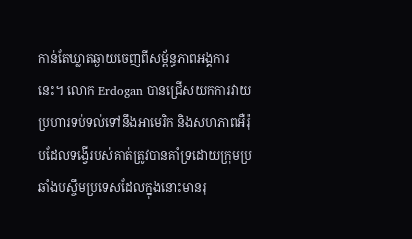កាន់តែឃ្លាតឆ្ងាយចេញពីសម្ព័ន្ធភាពអង្គការនេះ។ លោក Erdogan បានជ្រើសយកការវាយប្រហារទប់ទល់ទៅនឹងអាមេរិក និងសហភាពអឺរ៉ុបដែលទង្វើរបស់គាត់ត្រូវបានគាំទ្រដោយក្រុមប្រឆាំងបស្ចឹមប្រទេសដែលក្នុងនោះមានរុ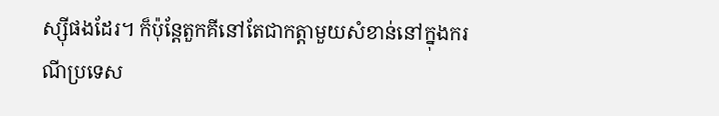ស្ស៊ីផងដែរ។ ក៏ប៉ុន្តែតួកគីនៅតែជាកត្តាមួយសំខាន់នៅក្នុងករណីប្រទេស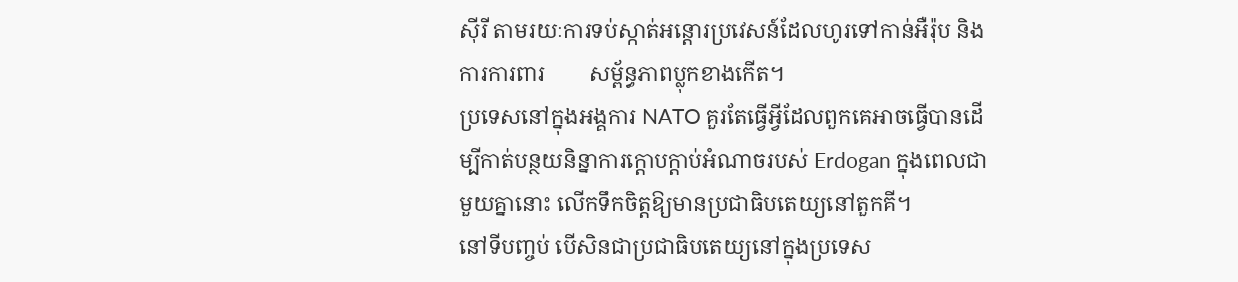ស៊ីរី តាមរយៈការទប់ស្កាត់អន្តោរប្រវេសន៍ដែលហូរទៅកាន់អឺរ៉ុប និងការការពារ        សម្ព័ន្ធភាពប្លុកខាងកើត។
ប្រទេសនៅក្នុងអង្គការ NATO គួរតែធ្វើអ្វីដែលពួកគេអាចធ្វើបានដើម្បីកាត់បន្ថយនិន្នាការក្តោបក្តាប់អំណាចរបស់ Erdogan ក្នុងពេលជាមួយគ្នានោះ លើកទឹកចិត្តឱ្យមានប្រជាធិបតេយ្យនៅតួកគី។
នៅទីបញ្ចប់ បើសិនជាប្រជាធិបតេយ្យនៅក្នុងប្រទេស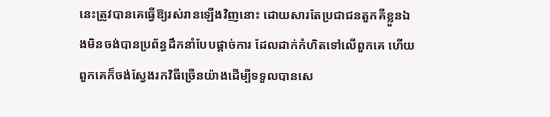នេះត្រូវបានគេធ្វើឱ្យរស់រានឡើងវិញនោះ ដោយសារតែប្រជាជនតួកគីខ្លួនឯងមិនចង់បានប្រព័ន្ធដឹកនាំបែបផ្តាច់ការ ដែលដាក់កំហិតទៅលើពួកគេ ហើយពួកគេក៏ចង់ស្វែងរកវិធីច្រើនយ៉ាងដើម្បីទទួលបានសេ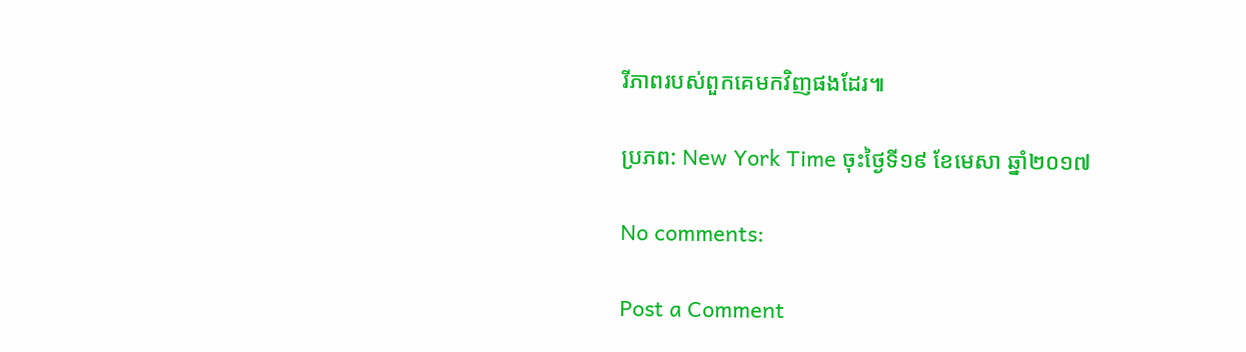រីភាពរបស់ពួកគេមកវិញផងដែរ៕

ប្រភព: New York Time ចុះថ្ងៃទី១៩ ខែមេសា ឆ្នាំ២០១៧

No comments:

Post a Comment